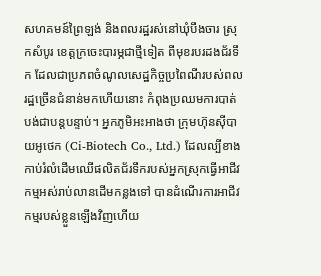សហគមន៍ព្រៃឡង់ និងពលរដ្ឋរស់នៅឃុំបឹងចារ ស្រុកសំបូរ ខេត្តក្រចេះបារម្ភជាថ្មីទៀត ពីមុខរបរដងជ័រទឹក ដែលជាប្រភពចំណូលសេដ្ឋកិច្ចប្រពៃណីរបស់ពលរដ្ឋច្រើនជំនាន់មកហើយនោះ កំពុងប្រឈមការបាត់បង់ជាបន្តបន្ទាប់។ អ្នកភូមិអះអាងថា ក្រុមហ៊ុនស៊ីបាយអូថេក (Ci-Biotech Co., Ltd.) ដែលល្បីខាងកាប់រំលំដើមឈើផលិតជ័រទឹករបស់អ្នកស្រុកធ្វើអាជីវកម្មអស់រាប់លានដើមកន្លងទៅ បានដំណើរការអាជីវកម្មរបស់ខ្លួនឡើងវិញហើយ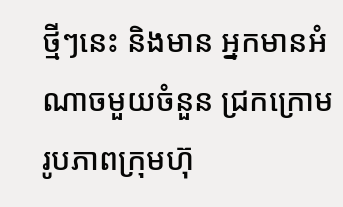ថ្មីៗនេះ និងមាន អ្នកមានអំណាចមួយចំនួន ជ្រកក្រោមរូបភាពក្រុមហ៊ុ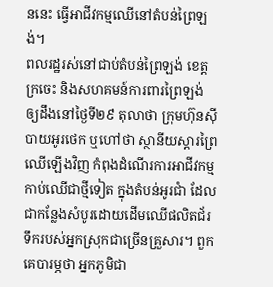ននេះ ធ្វើអាជីវកម្មឈើនៅតំបន់ព្រៃឡង់។
ពលរដ្ឋរស់នៅជាប់តំបន់ព្រៃឡង់ ខេត្តក្រចេះ និងសហគមន៍ការពារព្រៃឡង់ ឲ្យដឹងនៅថ្ងៃទី២៩ តុលាថា ក្រុមហ៊ុនស៊ីបាយអូរថេក ឬហៅថា ស្ថានីយស្ដារព្រៃឈើឡើងវិញ កំពុងដំណើរការអាជីវកម្មកាប់ឈើជាថ្មីទៀត ក្នុងតំបន់អូរជាំ ដែលជាកន្លែងសំបូរដោយដើមឈើផលិតជ័រទឹករបស់អ្នកស្រុកជាច្រើនគ្រួសារ។ ពួកគេបារម្ភថា អ្នកភូមិជា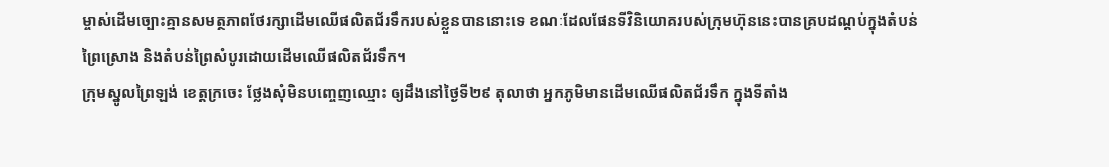ម្ចាស់ដើមច្បោះគ្មានសមត្ថភាពថែរក្សាដើមឈើផលិតជ័រទឹករបស់ខ្លួនបាននោះទេ ខណៈដែលផែនទីវិនិយោគរបស់ក្រុមហ៊ុននេះបានគ្របដណ្តប់ក្នុងតំបន់ព្រៃស្រោង និងតំបន់ព្រៃសំបូរដោយដើមឈើផលិតជ័រទឹក។
ក្រុមស្នូលព្រៃឡង់ ខេត្តក្រចេះ ថ្លែងសុំមិនបញ្ចេញឈ្មោះ ឲ្យដឹងនៅថ្ងៃទី២៩ តុលាថា អ្នកភូមិមានដើមឈើផលិតជ័រទឹក ក្នុងទីតាំង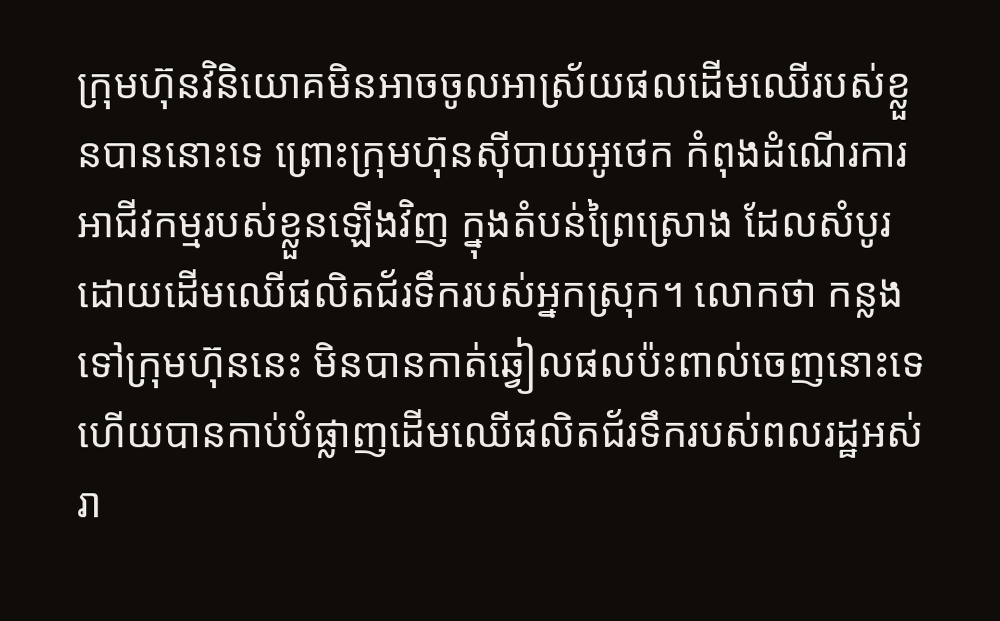ក្រុមហ៊ុនវិនិយោគមិនអាចចូលអាស្រ័យផលដើមឈើរបស់ខ្លួនបាននោះទេ ព្រោះក្រុមហ៊ុនស៊ីបាយអូថេក កំពុងដំណើរការអាជីវកម្មរបស់ខ្លួនឡើងវិញ ក្នុងតំបន់ព្រៃស្រោង ដែលសំបូរដោយដើមឈើផលិតជ័រទឹករបស់អ្នកស្រុក។ លោកថា កន្លងទៅក្រុមហ៊ុននេះ មិនបានកាត់ឆ្វៀលផលប៉ះពាល់ចេញនោះទេ ហើយបានកាប់បំផ្លាញដើមឈើផលិតជ័រទឹករបស់ពលរដ្ឋអស់រា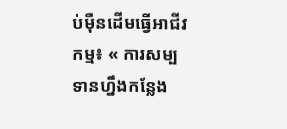ប់ម៉ឺនដើមធ្វើអាជីវកម្ម៖ « ការសម្បទានហ្នឹងកន្លែង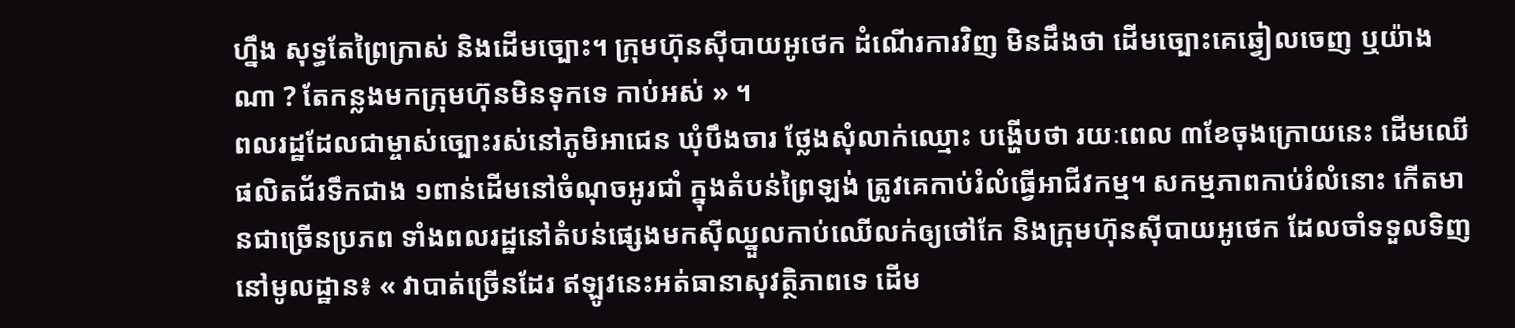ហ្នឹង សុទ្ធតែព្រៃក្រាស់ និងដើមច្បោះ។ ក្រុមហ៊ុនស៊ីបាយអូថេក ដំណើរការវិញ មិនដឹងថា ដើមច្បោះគេឆ្វៀលចេញ ឬយ៉ាងណា ? តែកន្លងមកក្រុមហ៊ុនមិនទុកទេ កាប់អស់ » ។
ពលរដ្ឋដែលជាម្ចាស់ច្បោះរស់នៅភូមិអាជេន ឃុំបឹងចារ ថ្លែងសុំលាក់ឈ្មោះ បង្ហើបថា រយៈពេល ៣ខែចុងក្រោយនេះ ដើមឈើផលិតជ័រទឹកជាង ១ពាន់ដើមនៅចំណុចអូរជាំ ក្នុងតំបន់ព្រៃឡង់ ត្រូវគេកាប់រំលំធ្វើអាជីវកម្ម។ សកម្មភាពកាប់រំលំនោះ កើតមានជាច្រើនប្រភព ទាំងពលរដ្ឋនៅតំបន់ផ្សេងមកស៊ីឈ្នួលកាប់ឈើលក់ឲ្យថៅកែ និងក្រុមហ៊ុនស៊ីបាយអូថេក ដែលចាំទទួលទិញនៅមូលដ្ឋាន៖ « វាបាត់ច្រើនដែរ ឥឡូវនេះអត់ធានាសុវត្ថិភាពទេ ដើម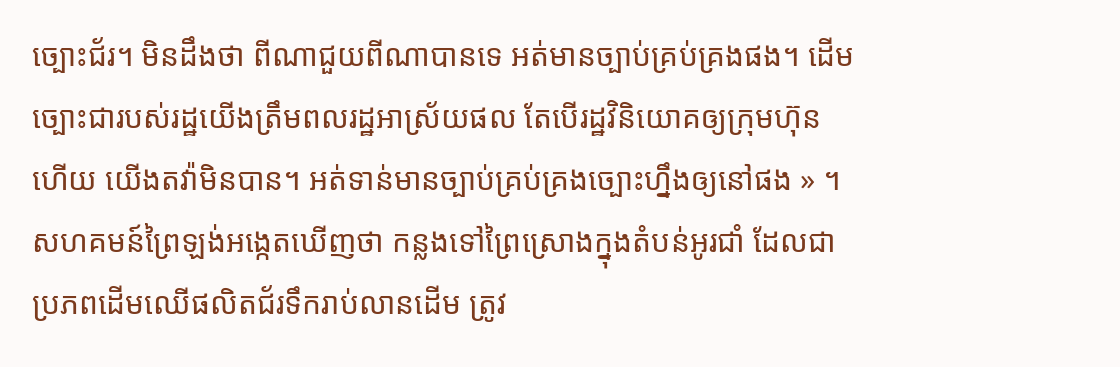ច្បោះជ័រ។ មិនដឹងថា ពីណាជួយពីណាបានទេ អត់មានច្បាប់គ្រប់គ្រងផង។ ដើមច្បោះជារបស់រដ្ឋយើងត្រឹមពលរដ្ឋអាស្រ័យផល តែបើរដ្ឋវិនិយោគឲ្យក្រុមហ៊ុនហើយ យើងតវ៉ាមិនបាន។ អត់ទាន់មានច្បាប់គ្រប់គ្រងច្បោះហ្នឹងឲ្យនៅផង » ។
សហគមន៍ព្រៃឡង់អង្កេតឃើញថា កន្លងទៅព្រៃស្រោងក្នុងតំបន់អូរជាំ ដែលជាប្រភពដើមឈើផលិតជ័រទឹករាប់លានដើម ត្រូវ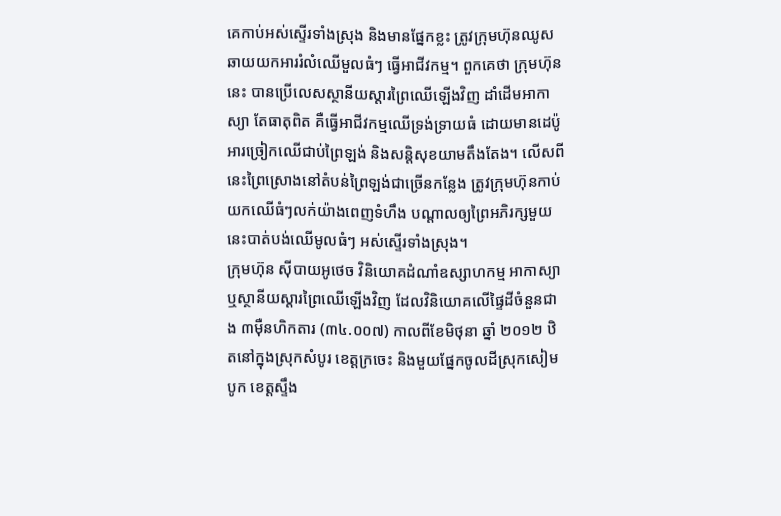គេកាប់អស់ស្ទើរទាំងស្រុង និងមានផ្នែកខ្លះ ត្រូវក្រុមហ៊ុនឈូសឆាយយកអាររំលំឈើមួលធំៗ ធ្វើអាជីវកម្ម។ ពួកគេថា ក្រុមហ៊ុននេះ បានប្រើលេសស្ថានីយស្តារព្រៃឈើឡើងវិញ ដាំដើមអាកាស្យា តែធាតុពិត គឺធ្វើអាជីវកម្មឈើទ្រង់ទ្រាយធំ ដោយមានដេប៉ូអារច្រៀកឈើជាប់ព្រៃឡង់ និងសន្តិសុខយាមតឹងតែង។ លើសពីនេះព្រៃស្រោងនៅតំបន់ព្រៃឡង់ជាច្រើនកន្លែង ត្រូវក្រុមហ៊ុនកាប់យកឈើធំៗលក់យ៉ាងពេញទំហឹង បណ្ដាលឲ្យព្រៃអភិរក្សមួយនេះបាត់បង់ឈើមូលធំៗ អស់ស្ទើរទាំងស្រុង។
ក្រុមហ៊ុន ស៊ីបាយអូថេច វិនិយោគដំណាំឧស្សាហកម្ម អាកាស្យា ឬស្ថានីយស្ដារព្រៃឈើឡើងវិញ ដែលវិនិយោគលើផ្ទៃដីចំនួនជាង ៣ម៉ឺនហិកតារ (៣៤.០០៧) កាលពីខែមិថុនា ឆ្នាំ ២០១២ ឋិតនៅក្នុងស្រុកសំបូរ ខេត្តក្រចេះ និងមួយផ្នែកចូលដីស្រុកសៀមបូក ខេត្តស្ទឹង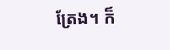ត្រែង។ ក៏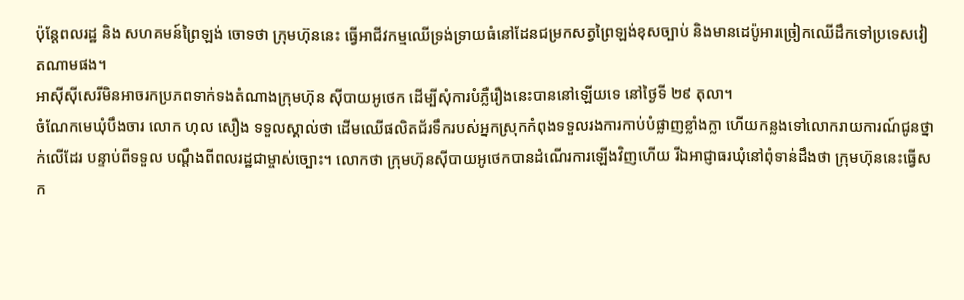ប៉ុន្តែពលរដ្ឋ និង សហគមន៍ព្រៃឡង់ ចោទថា ក្រុមហ៊ុននេះ ធ្វើអាជីវកម្មឈើទ្រង់ទ្រាយធំនៅដែនជម្រកសត្វព្រៃឡង់ខុសច្បាប់ និងមានដេប៉ូអារច្រៀកឈើដឹកទៅប្រទេសវៀតណាមផង។
អាស៊ីស៊ីសេរីមិនអាចរកប្រភពទាក់ទងតំណាងក្រុមហ៊ុន ស៊ីបាយអូថេក ដើម្បីសុំការបំភ្លឺរឿងនេះបាននៅឡើយទេ នៅថ្ងៃទី ២៩ តុលា។
ចំណែកមេឃុំបឹងចារ លោក ហុល សឿង ទទួលស្គាល់ថា ដើមឈើផលិតជ័រទឹករបស់អ្នកស្រុកកំពុងទទួលរងការកាប់បំផ្លាញខ្លាំងក្លា ហើយកន្លងទៅលោករាយការណ៍ជូនថ្នាក់លើដែរ បន្ទាប់ពីទទួល បណ្តឹងពីពលរដ្ឋជាម្ចាស់ច្បោះ។ លោកថា ក្រុមហ៊ុនស៊ីបាយអូថេកបានដំណើរការឡើងវិញហើយ រីឯអាជ្ញាធរឃុំនៅពុំទាន់ដឹងថា ក្រុមហ៊ុននេះធ្វើសក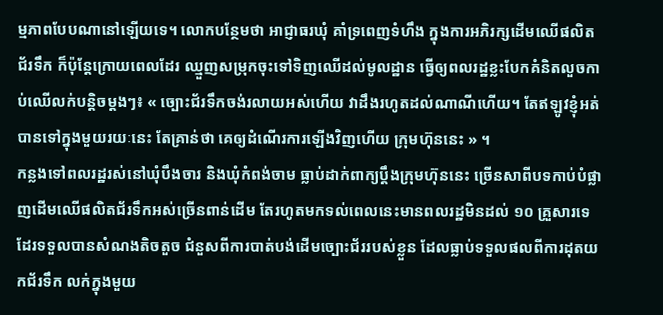ម្មភាពបែបណានៅឡើយទេ។ លោកបន្ថែមថា អាជ្ញាធរឃុំ គាំទ្រពេញទំហឹង ក្នុងការអភិរក្សដើមឈើផលិតជ័រទឹក ក៏ប៉ុន្តែក្រោយពេលដែរ ឈ្មួញសម្រុកចុះទៅទិញឈើដល់មូលដ្ឋាន ធ្វើឲ្យពលរដ្ឋខ្លះបែកគំនិតលួចកាប់ឈើលក់បន្តិចម្តងៗ៖ « ច្បោះជ័រទឹកចង់រលាយអស់ហើយ វាដឹងរហូតដល់ណាណីហើយ។ តែឥឡូវខ្ញុំអត់បានទៅក្នុងមួយរយៈនេះ តែគ្រាន់ថា គេឲ្យដំណើរការឡើងវិញហើយ ក្រុមហ៊ុននេះ » ។
កន្លងទៅពលរដ្ឋរស់នៅឃុំបឹងចារ និងឃុំកំពង់ចាម ធ្លាប់ដាក់ពាក្យប្ដឹងក្រុមហ៊ុននេះ ច្រើនសាពីបទកាប់បំផ្លាញដើមឈើផលិតជ័រទឹកអស់ច្រើនពាន់ដើម តែរហូតមកទល់ពេលនេះមានពលរដ្ឋមិនដល់ ១០ គ្រួសារទេ ដែរទទួលបានសំណងតិចតួច ជំនួសពីការបាត់បង់ដើមច្បោះជ័ររបស់ខ្លួន ដែលធ្លាប់ទទួលផលពីការដុតយកជ័រទឹក លក់ក្នុងមួយ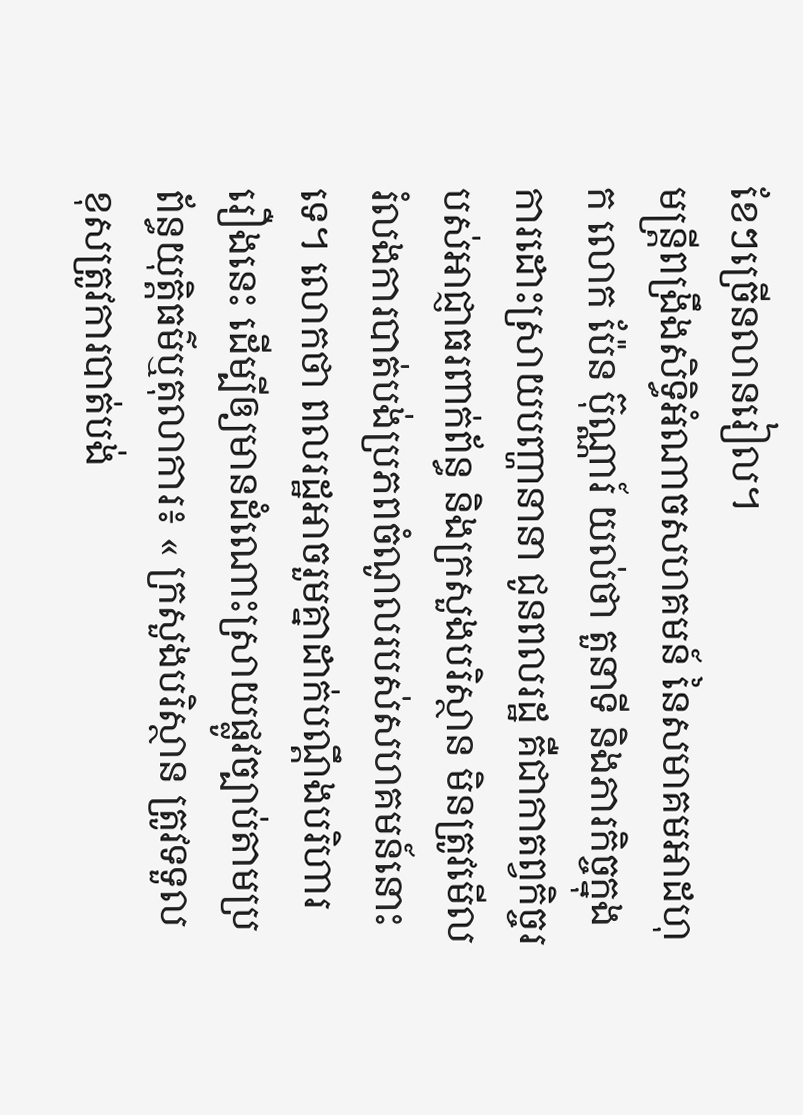ខែៗច្រើនលានរៀល។
មន្ត្រីពង្រឹងសិទ្ធិអំណាចសហគមន៍ នៃសមាគមអាដហុក លោក ប៉ែន ប៊ុណ្ណារ៍ យល់ថា តួនាទី និងភារកិច្ចក្នុងការដោះស្រាយបញ្ហានានា ជូនពលរដ្ឋ គឺជាកាតព្វកិច្ចរបស់អាជ្ញាធរពាក់ព័ន្ធ និងក្រសួងបរិស្ថាន មិនត្រូវមើលរំលងការបាត់បង់ប្រភពចំណូលរបស់សហគមន៍នោះទេ។ លោកថា ពលរដ្ឋអាចរួមគ្នាដាក់បណ្តឹងបរិហាររឿងនេះ ដើម្បីឲ្យមានដំណោះស្រាយផ្លូវច្បាប់តាមប្រព័ន្ធយុត្តិធម៌ឬតុលាការ៖ « ក្រសួងបរិស្ថាន ត្រូវទទួលខុសត្រូវការបាត់បង់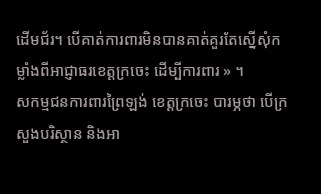ដើមជ័រ។ បើគាត់ការពារមិនបានគាត់គួរតែស្នើសុំកម្លាំងពីអាជ្ញាធរខេត្តក្រចេះ ដើម្បីការពារ » ។
សកម្មជនការពារព្រៃឡង់ ខេត្តក្រចេះ បារម្ភថា បើក្រសួងបរិស្ថាន និងអា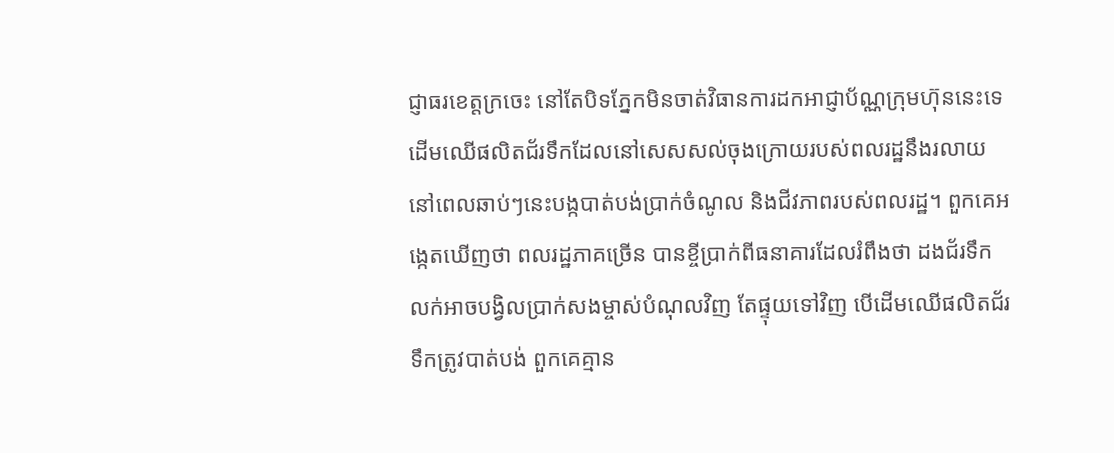ជ្ញាធរខេត្តក្រចេះ នៅតែបិទភ្នែកមិនចាត់វិធានការដកអាជ្ញាប័ណ្ណក្រុមហ៊ុននេះទេ ដើមឈើផលិតជ័រទឹកដែលនៅសេសសល់ចុងក្រោយរបស់ពលរដ្ឋនឹងរលាយនៅពេលឆាប់ៗនេះបង្កបាត់បង់ប្រាក់ចំណូល និងជីវភាពរបស់ពលរដ្ឋ។ ពួកគេអង្កេតឃើញថា ពលរដ្ឋភាគច្រើន បានខ្ចីប្រាក់ពីធនាគារដែលរំពឹងថា ដងជ័រទឹកលក់អាចបង្វិលប្រាក់សងម្ចាស់បំណុលវិញ តែផ្ទុយទៅវិញ បើដើមឈើផលិតជ័រទឹកត្រូវបាត់បង់ ពួកគេគ្មាន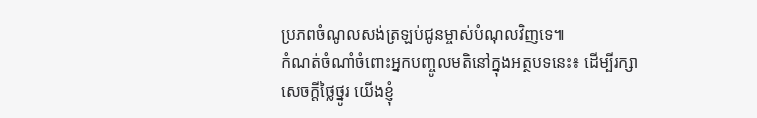ប្រភពចំណូលសង់ត្រឡប់ជូនម្ចាស់បំណុលវិញទេ៕
កំណត់ចំណាំចំពោះអ្នកបញ្ចូលមតិនៅក្នុងអត្ថបទនេះ៖ ដើម្បីរក្សាសេចក្ដីថ្លៃថ្នូរ យើងខ្ញុំ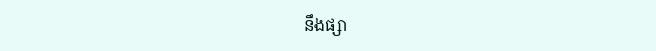នឹងផ្សា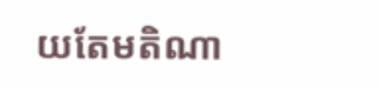យតែមតិណា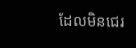ដែលមិនជេរ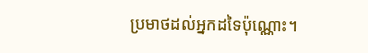ប្រមាថដល់អ្នកដទៃប៉ុណ្ណោះ។